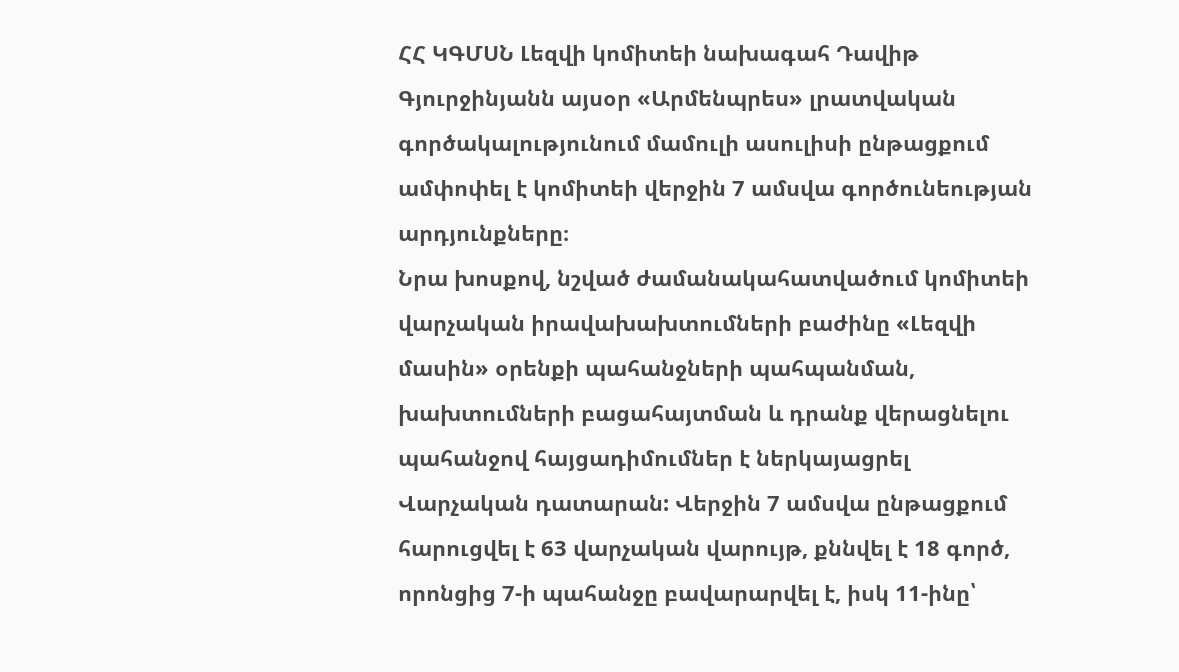ՀՀ ԿԳՄՍՆ Լեզվի կոմիտեի նախագահ Դավիթ Գյուրջինյանն այսօր «Արմենպրես» լրատվական գործակալությունում մամուլի ասուլիսի ընթացքում ամփոփել է կոմիտեի վերջին 7 ամսվա գործունեության արդյունքները։
Նրա խոսքով, նշված ժամանակահատվածում կոմիտեի վարչական իրավախախտումների բաժինը «Լեզվի մասին» օրենքի պահանջների պահպանման, խախտումների բացահայտման և դրանք վերացնելու պահանջով հայցադիմումներ է ներկայացրել Վարչական դատարան: Վերջին 7 ամսվա ընթացքում հարուցվել է 63 վարչական վարույթ, քննվել է 18 գործ, որոնցից 7-ի պահանջը բավարարվել է, իսկ 11-ինը՝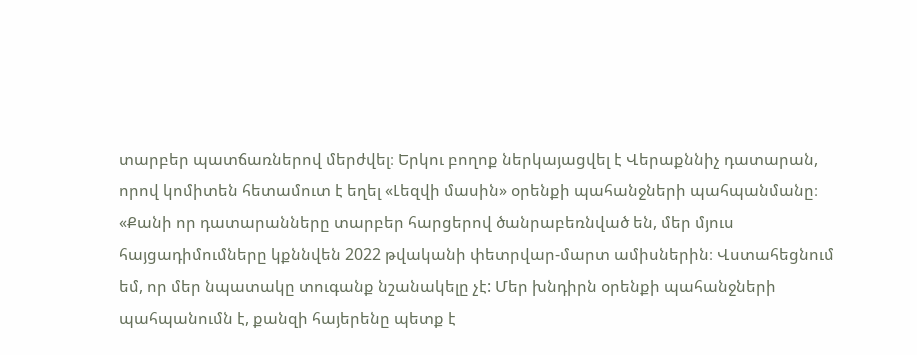տարբեր պատճառներով մերժվել։ Երկու բողոք ներկայացվել է Վերաքննիչ դատարան, որով կոմիտեն հետամուտ է եղել «Լեզվի մասին» օրենքի պահանջների պահպանմանը։
«Քանի որ դատարանները տարբեր հարցերով ծանրաբեռնված են, մեր մյուս հայցադիմումները կքննվեն 2022 թվականի փետրվար-մարտ ամիսներին։ Վստահեցնում եմ, որ մեր նպատակը տուգանք նշանակելը չէ: Մեր խնդիրն օրենքի պահանջների պահպանումն է, քանզի հայերենը պետք է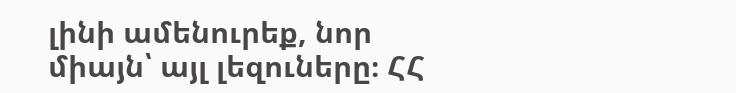լինի ամենուրեք, նոր միայն՝ այլ լեզուները։ ՀՀ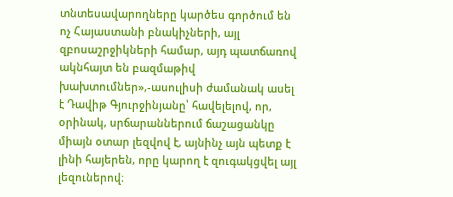տնտեսավարողները կարծես գործում են ոչ Հայաստանի բնակիչների, այլ զբոսաշրջիկների համար, այդ պատճառով ակնհայտ են բազմաթիվ խախտումներ»,-ասուլիսի ժամանակ ասել է Դավիթ Գյուրջինյանը՝ հավելելով, որ, օրինակ, սրճարաններում ճաշացանկը միայն օտար լեզվով է, այնինչ այն պետք է լինի հայերեն, որը կարող է զուգակցվել այլ լեզուներով։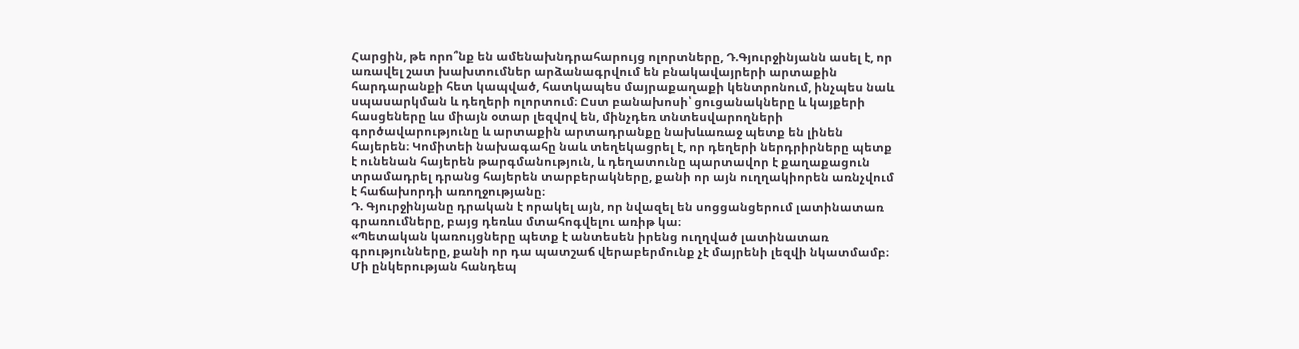Հարցին, թե որո՞նք են ամենախնդրահարույց ոլորտները, Դ.Գյուրջինյանն ասել է, որ առավել շատ խախտումներ արձանագրվում են բնակավայրերի արտաքին հարդարանքի հետ կապված, հատկապես մայրաքաղաքի կենտրոնում, ինչպես նաև սպասարկման և դեղերի ոլորտում։ Ըստ բանախոսի՝ ցուցանակները և կայքերի հասցեները ևս միայն օտար լեզվով են, մինչդեռ տնտեսվարողների գործավարությունը և արտաքին արտադրանքը նախևառաջ պետք են լինեն հայերեն։ Կոմիտեի նախագահը նաև տեղեկացրել է, որ դեղերի ներդրիրները պետք է ունենան հայերեն թարգմանություն, և դեղատունը պարտավոր է քաղաքացուն տրամադրել դրանց հայերեն տարբերակները, քանի որ այն ուղղակիորեն առնչվում է հաճախորդի առողջությանը։
Դ. Գյուրջինյանը դրական է որակել այն, որ նվազել են սոցցանցերում լատինատառ գրառումները, բայց դեռևս մտահոգվելու առիթ կա։
«Պետական կառույցները պետք է անտեսեն իրենց ուղղված լատինատառ գրությունները, քանի որ դա պատշաճ վերաբերմունք չէ մայրենի լեզվի նկատմամբ։ Մի ընկերության հանդեպ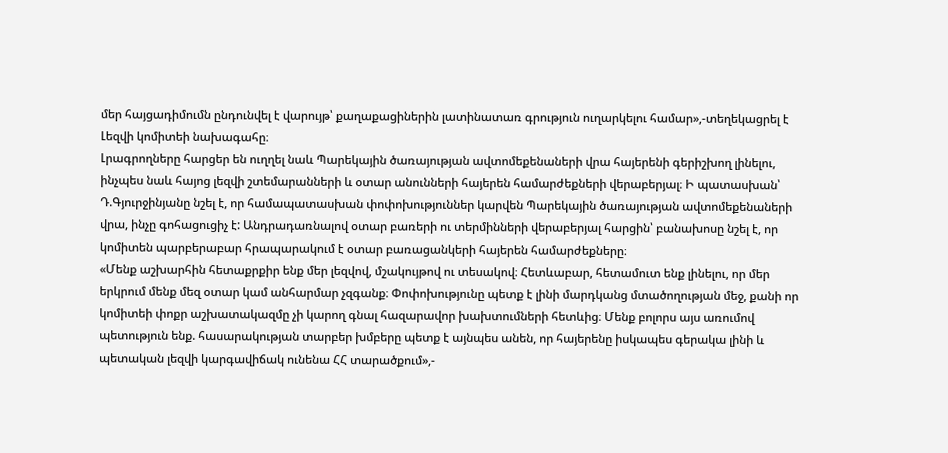մեր հայցադիմումն ընդունվել է վարույթ՝ քաղաքացիներին լատինատառ գրություն ուղարկելու համար»,-տեղեկացրել է Լեզվի կոմիտեի նախագահը։
Լրագրողները հարցեր են ուղղել նաև Պարեկային ծառայության ավտոմեքենաների վրա հայերենի գերիշխող լինելու, ինչպես նաև հայոց լեզվի շտեմարանների և օտար անունների հայերեն համարժեքների վերաբերյալ։ Ի պատասխան՝ Դ.Գյուրջինյանը նշել է, որ համապատասխան փոփոխություններ կարվեն Պարեկային ծառայության ավտոմեքենաների վրա, ինչը գոհացուցիչ է: Անդրադառնալով օտար բառերի ու տերմինների վերաբերյալ հարցին՝ բանախոսը նշել է, որ կոմիտեն պարբերաբար հրապարակում է օտար բառացանկերի հայերեն համարժեքները։
«Մենք աշխարհին հետաքրքիր ենք մեր լեզվով, մշակույթով ու տեսակով։ Հետևաբար, հետամուտ ենք լինելու, որ մեր երկրում մենք մեզ օտար կամ անհարմար չզգանք։ Փոփոխությունը պետք է լինի մարդկանց մտածողության մեջ, քանի որ կոմիտեի փոքր աշխատակազմը չի կարող գնալ հազարավոր խախտումների հետևից։ Մենք բոլորս այս առումով պետություն ենք. հասարակության տարբեր խմբերը պետք է այնպես անեն, որ հայերենը իսկապես գերակա լինի և պետական լեզվի կարգավիճակ ունենա ՀՀ տարածքում»,-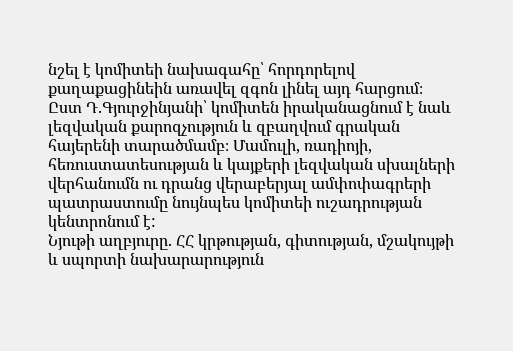նշել է կոմիտեի նախագահը՝ հորդորելով քաղաքացինեին առավել զգոն լինել այդ հարցում։
Ըստ Դ.Գյուրջինյանի՝ կոմիտեն իրականացնում է նաև լեզվական քարոզչություն և զբաղվում գրական հայերենի տարածմամբ։ Մամուլի, ռադիոյի, հեռուստատեսության և կայքերի լեզվական սխալների վերհանումն ու դրանց վերաբերյալ ամփոփագրերի պատրաստումը նույնպես կոմիտեի ուշադրության կենտրոնում է:
Նյութի աղբյուրը. ՀՀ կրթության, գիտության, մշակույթի և սպորտի նախարարություն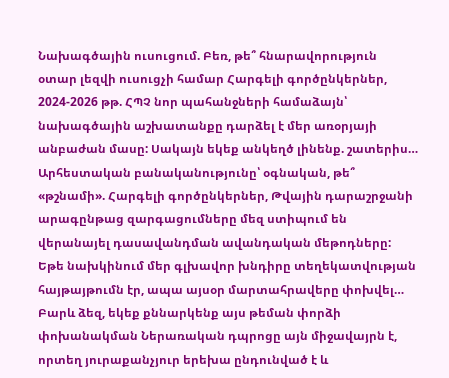Նախագծային ուսուցում. Բեռ, թե՞ հնարավորություն օտար լեզվի ուսուցչի համար Հարգելի գործընկերներ, 2024-2026 թթ. ՀՊՉ նոր պահանջների համաձայն՝ նախագծային աշխատանքը դարձել է մեր առօրյայի անբաժան մասը: Սակայն եկեք անկեղծ լինենք. շատերիս…
Արհեստական բանականությունը՝ օգնական, թե՞ «թշնամի». Հարգելի գործընկերներ, Թվային դարաշրջանի արագընթաց զարգացումները մեզ ստիպում են վերանայել դասավանդման ավանդական մեթոդները: Եթե նախկինում մեր գլխավոր խնդիրը տեղեկատվության հայթայթումն էր, ապա այսօր մարտահրավերը փոխվել…
Բարև ձեզ, եկեք քննարկենք այս թեման փորձի փոխանակման Ներառական դպրոցը այն միջավայրն է, որտեղ յուրաքանչյուր երեխա ընդունված է և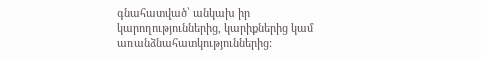գնահատված՝ անկախ իր կարողություններից, կարիքներից կամ առանձնահատկություններից: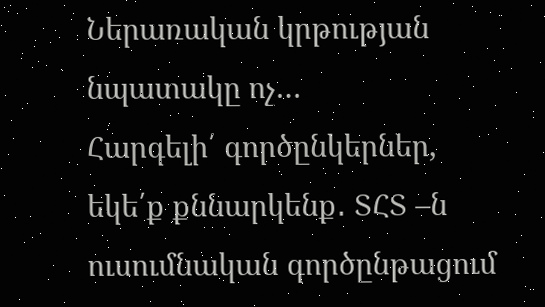Ներառական կրթության նպատակը ոչ…
Հարգելի՛ գործընկերներ, եկե՛ք քննարկենք․ ՏՀՏ –ն ուսումնական գործընթացում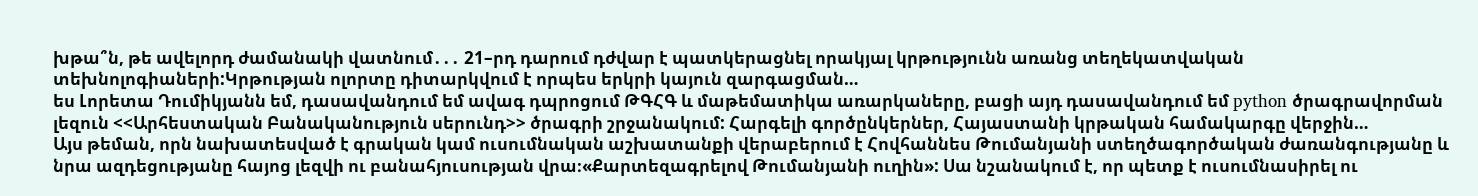խթա՞ն, թե ավելորդ ժամանակի վատնում․․․ 21–րդ դարում դժվար է պատկերացնել որակյալ կրթությունն առանց տեղեկատվական տեխնոլոգիաների:Կրթության ոլորտը դիտարկվում է որպես երկրի կայուն զարգացման…
ես Լորետա Դումիկյանն եմ, դասավանդում եմ ավագ դպրոցում ԹԳՀԳ և մաթեմատիկա առարկաները, բացի այդ դասավանդում եմ python ծրագրավորման լեզուն <<Արհեստական Բանականություն սերունդ>> ծրագրի շրջանակում: Հարգելի գործընկերներ, Հայաստանի կրթական համակարգը վերջին…
Այս թեման, որն նախատեսված է գրական կամ ուսումնական աշխատանքի վերաբերում է Հովհաննես Թումանյանի ստեղծագործական ժառանգությանը և նրա ազդեցությանը հայոց լեզվի ու բանահյուսության վրա։«Քարտեզագրելով Թումանյանի ուղին»: Սա նշանակում է, որ պետք է ուսումնասիրել ու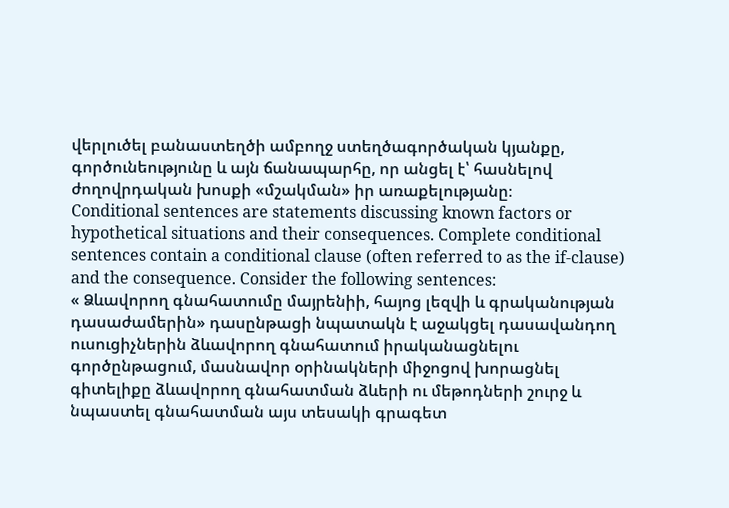վերլուծել բանաստեղծի ամբողջ ստեղծագործական կյանքը, գործունեությունը և այն ճանապարհը, որ անցել է՝ հասնելով ժողովրդական խոսքի «մշակման» իր առաքելությանը։
Conditional sentences are statements discussing known factors or hypothetical situations and their consequences. Complete conditional sentences contain a conditional clause (often referred to as the if-clause) and the consequence. Consider the following sentences:
« Ձևավորող գնահատումը մայրենիի, հայոց լեզվի և գրականության դասաժամերին» դասընթացի նպատակն է աջակցել դասավանդող ուսուցիչներին ձևավորող գնահատում իրականացնելու գործընթացում, մասնավոր օրինակների միջոցով խորացնել գիտելիքը ձևավորող գնահատման ձևերի ու մեթոդների շուրջ և նպաստել գնահատման այս տեսակի գրագետ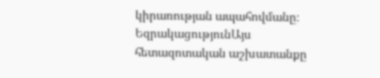կիրառության ապահովմանը։
ԵզրակացությունԱյս հետազոտական աշխատանքը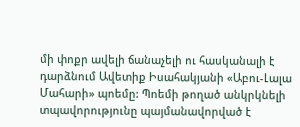մի փոքր ավելի ճանաչելի ու հասկանալի է դարձնում Ավետիք Իսահակյանի «Աբու-Լալա Մահարի» պոեմը: Պոեմի թողած անկրկնելի տպավորությունը պայմանավորված է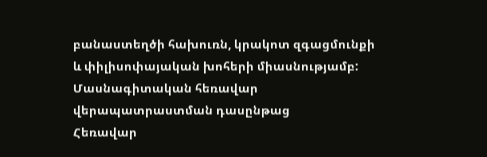բանաստեղծի հախուռն, կրակոտ զգացմունքի և փիլիսոփայական խոհերի միասնությամբ:
Մասնագիտական հեռավար վերապատրաստման դասընթաց
Հեռավար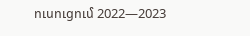ուսուցում 2022—2023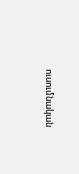ուսումնական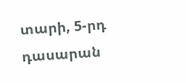տարի, 5-րդ դասարան